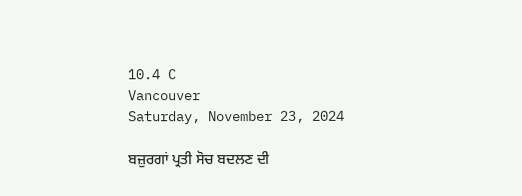10.4 C
Vancouver
Saturday, November 23, 2024

ਬਜ਼ੁਰਗਾਂ ਪ੍ਰਤੀ ਸੋਚ ਬਦਲਣ ਦੀ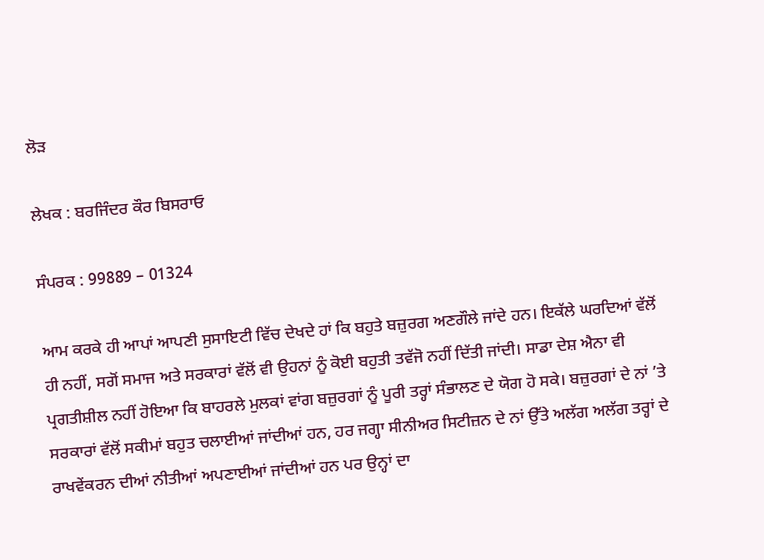ਲੋੜ

ਲੇਖਕ : ਬਰਜਿੰਦਰ ਕੌਰ ਬਿਸਰਾਓ

ਸੰਪਰਕ : 99889 – 01324

ਆਮ ਕਰਕੇ ਹੀ ਆਪਾਂ ਆਪਣੀ ਸੁਸਾਇਟੀ ਵਿੱਚ ਦੇਖਦੇ ਹਾਂ ਕਿ ਬਹੁਤੇ ਬਜ਼ੁਰਗ ਅਣਗੌਲੇ ਜਾਂਦੇ ਹਨ। ਇਕੱਲੇ ਘਰਦਿਆਂ ਵੱਲੋਂ ਹੀ ਨਹੀਂ, ਸਗੋਂ ਸਮਾਜ ਅਤੇ ਸਰਕਾਰਾਂ ਵੱਲੋਂ ਵੀ ਉਹਨਾਂ ਨੂੰ ਕੋਈ ਬਹੁਤੀ ਤਵੱਜੋ ਨਹੀਂ ਦਿੱਤੀ ਜਾਂਦੀ। ਸਾਡਾ ਦੇਸ਼ ਐਨਾ ਵੀ ਪ੍ਰਗਤੀਸ਼ੀਲ ਨਹੀਂ ਹੋਇਆ ਕਿ ਬਾਹਰਲੇ ਮੁਲਕਾਂ ਵਾਂਗ ਬਜ਼ੁਰਗਾਂ ਨੂੰ ਪੂਰੀ ਤਰ੍ਹਾਂ ਸੰਭਾਲਣ ਦੇ ਯੋਗ ਹੋ ਸਕੇ। ਬਜ਼ੁਰਗਾਂ ਦੇ ਨਾਂ ’ਤੇ ਸਰਕਾਰਾਂ ਵੱਲੋਂ ਸਕੀਮਾਂ ਬਹੁਤ ਚਲਾਈਆਂ ਜਾਂਦੀਆਂ ਹਨ, ਹਰ ਜਗ੍ਹਾ ਸੀਨੀਅਰ ਸਿਟੀਜ਼ਨ ਦੇ ਨਾਂ ਉੱਤੇ ਅਲੱਗ ਅਲੱਗ ਤਰ੍ਹਾਂ ਦੇ ਰਾਖਵੇਂਕਰਨ ਦੀਆਂ ਨੀਤੀਆਂ ਅਪਣਾਈਆਂ ਜਾਂਦੀਆਂ ਹਨ ਪਰ ਉਨ੍ਹਾਂ ਦਾ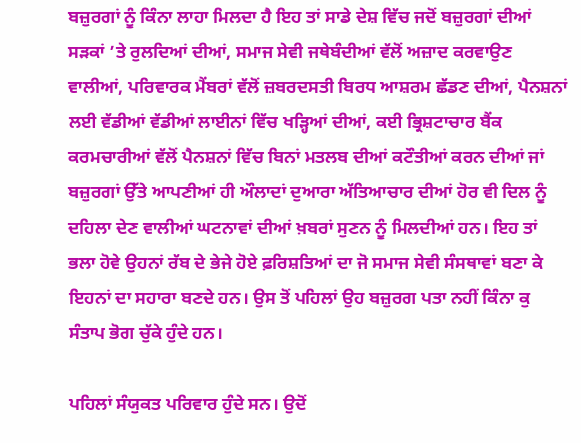ਬਜ਼ੁਰਗਾਂ ਨੂੰ ਕਿੰਨਾ ਲਾਹਾ ਮਿਲਦਾ ਹੈ ਇਹ ਤਾਂ ਸਾਡੇ ਦੇਸ਼ ਵਿੱਚ ਜਦੋਂ ਬਜ਼ੁਰਗਾਂ ਦੀਆਂ ਸੜਕਾਂ ’ਤੇ ਰੁਲਦਿਆਂ ਦੀਆਂ, ਸਮਾਜ ਸੇਵੀ ਜਥੇਬੰਦੀਆਂ ਵੱਲੋਂ ਅਜ਼ਾਦ ਕਰਵਾਉਣ ਵਾਲੀਆਂ, ਪਰਿਵਾਰਕ ਮੈਂਬਰਾਂ ਵੱਲੋਂ ਜ਼ਬਰਦਸਤੀ ਬਿਰਧ ਆਸ਼ਰਮ ਛੱਡਣ ਦੀਆਂ, ਪੈਨਸ਼ਨਾਂ ਲਈ ਵੱਡੀਆਂ ਵੱਡੀਆਂ ਲਾਈਨਾਂ ਵਿੱਚ ਖੜ੍ਹਿਆਂ ਦੀਆਂ, ਕਈ ਭ੍ਰਿਸ਼ਟਾਚਾਰ ਬੈਂਕ ਕਰਮਚਾਰੀਆਂ ਵੱਲੋਂ ਪੈਨਸ਼ਨਾਂ ਵਿੱਚ ਬਿਨਾਂ ਮਤਲਬ ਦੀਆਂ ਕਟੌਤੀਆਂ ਕਰਨ ਦੀਆਂ ਜਾਂ ਬਜ਼ੁਰਗਾਂ ਉੱਤੇ ਆਪਣੀਆਂ ਹੀ ਔਲਾਦਾਂ ਦੁਆਰਾ ਅੱਤਿਆਚਾਰ ਦੀਆਂ ਹੋਰ ਵੀ ਦਿਲ ਨੂੰ ਦਹਿਲਾ ਦੇਣ ਵਾਲੀਆਂ ਘਟਨਾਵਾਂ ਦੀਆਂ ਖ਼ਬਰਾਂ ਸੁਣਨ ਨੂੰ ਮਿਲਦੀਆਂ ਹਨ। ਇਹ ਤਾਂ ਭਲਾ ਹੋਵੇ ਉਹਨਾਂ ਰੱਬ ਦੇ ਭੇਜੇ ਹੋਏ ਫ਼ਰਿਸ਼ਤਿਆਂ ਦਾ ਜੋ ਸਮਾਜ ਸੇਵੀ ਸੰਸਥਾਵਾਂ ਬਣਾ ਕੇ ਇਹਨਾਂ ਦਾ ਸਹਾਰਾ ਬਣਦੇ ਹਨ। ਉਸ ਤੋਂ ਪਹਿਲਾਂ ਉਹ ਬਜ਼ੁਰਗ ਪਤਾ ਨਹੀਂ ਕਿੰਨਾ ਕੁ ਸੰਤਾਪ ਭੋਗ ਚੁੱਕੇ ਹੁੰਦੇ ਹਨ।

ਪਹਿਲਾਂ ਸੰਯੁਕਤ ਪਰਿਵਾਰ ਹੁੰਦੇ ਸਨ। ਉਦੋਂ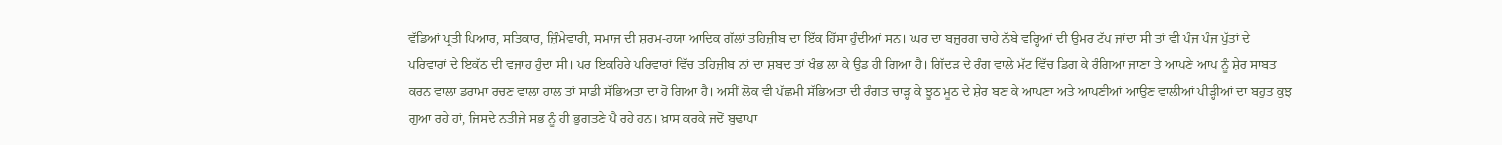ਵੱਡਿਆਂ ਪ੍ਰਤੀ ਪਿਆਰ, ਸਤਿਕਾਰ, ਜ਼ਿੰਮੇਵਾਰੀ, ਸਮਾਜ ਦੀ ਸ਼ਰਮ-ਹਯਾ ਆਦਿਕ ਗੱਲਾਂ ਤਹਿਜ਼ੀਬ ਦਾ ਇੱਕ ਹਿੱਸਾ ਹੁੰਦੀਆਂ ਸਨ। ਘਰ ਦਾ ਬਜ਼ੁਰਗ ਚਾਹੇ ਨੱਬੇ ਵਰ੍ਹਿਆਂ ਦੀ ਉਮਰ ਟੱਪ ਜਾਂਦਾ ਸੀ ਤਾਂ ਵੀ ਪੰਜ ਪੰਜ ਪੁੱਤਾਂ ਦੇ ਪਰਿਵਾਰਾਂ ਦੇ ਇਕੱਠ ਦੀ ਵਜਾਹ ਹੁੰਦਾ ਸੀ। ਪਰ ਇਕਹਿਰੇ ਪਰਿਵਾਰਾਂ ਵਿੱਚ ਤਹਿਜ਼ੀਬ ਨਾਂ ਦਾ ਸ਼ਬਦ ਤਾਂ ਖੰਭ ਲਾ ਕੇ ਉਡ ਹੀ ਗਿਆ ਹੈ। ਗਿੱਦੜ ਦੇ ਰੰਗ ਵਾਲੇ ਮੱਟ ਵਿੱਚ ਡਿਗ ਕੇ ਰੰਗਿਆ ਜਾਣਾ ਤੇ ਆਪਣੇ ਆਪ ਨੂੰ ਸ਼ੇਰ ਸਾਬਤ ਕਰਨ ਵਾਲਾ ਡਰਾਮਾ ਰਚਣ ਵਾਲਾ ਹਾਲ ਤਾਂ ਸਾਡੀ ਸੱਭਿਅਤਾ ਦਾ ਹੋ ਗਿਆ ਹੈ। ਅਸੀਂ ਲੋਕ ਵੀ ਪੱਛਮੀ ਸੱਭਿਅਤਾ ਦੀ ਰੰਗਤ ਚਾੜ੍ਹ ਕੇ ਝੂਠ ਮੂਠ ਦੇ ਸ਼ੇਰ ਬਣ ਕੇ ਆਪਣਾ ਅਤੇ ਆਪਣੀਆਂ ਆਉਣ ਵਾਲੀਆਂ ਪੀੜ੍ਹੀਆਂ ਦਾ ਬਹੁਤ ਕੁਝ ਗੁਆ ਰਹੇ ਹਾਂ, ਜਿਸਦੇ ਨਤੀਜੇ ਸਭ ਨੂੰ ਹੀ ਭੁਗਤਣੇ ਪੈ ਰਹੇ ਹਨ। ਖ਼ਾਸ ਕਰਕੇ ਜਦੋਂ ਬੁਢਾਪਾ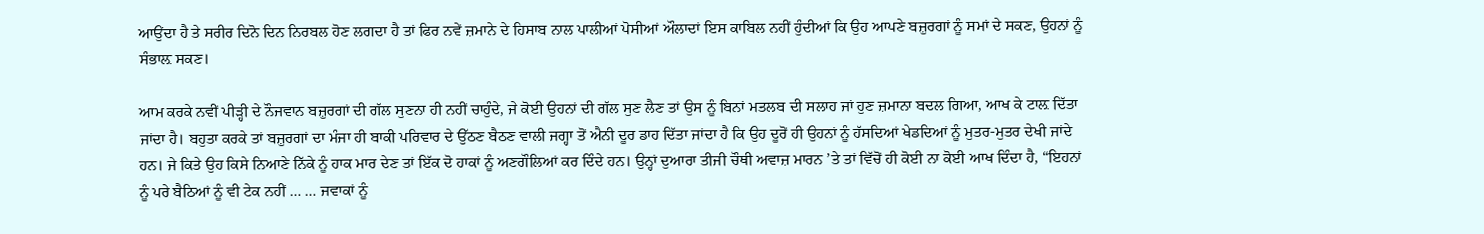ਆਉਂਦਾ ਹੈ ਤੇ ਸਰੀਰ ਦਿਨੋ ਦਿਨ ਨਿਰਬਲ ਹੋਣ ਲਗਦਾ ਹੈ ਤਾਂ ਫਿਰ ਨਵੇਂ ਜ਼ਮਾਨੇ ਦੇ ਹਿਸਾਬ ਨਾਲ ਪਾਲੀਆਂ ਪੋਸੀਆਂ ਔਲਾਦਾਂ ਇਸ ਕਾਬਿਲ ਨਹੀਂ ਹੁੰਦੀਆਂ ਕਿ ਉਹ ਆਪਣੇ ਬਜ਼ੁਰਗਾਂ ਨੂੰ ਸਮਾਂ ਦੇ ਸਕਣ, ਉਹਨਾਂ ਨੂੰ ਸੰਭਾਲ਼ ਸਕਣ।

ਆਮ ਕਰਕੇ ਨਵੀਂ ਪੀੜ੍ਹੀ ਦੇ ਨੌਜਵਾਨ ਬਜ਼ੁਰਗਾਂ ਦੀ ਗੱਲ ਸੁਣਨਾ ਹੀ ਨਹੀਂ ਚਾਹੁੰਦੇ, ਜੇ ਕੋਈ ਉਹਨਾਂ ਦੀ ਗੱਲ ਸੁਣ ਲੈਣ ਤਾਂ ਉਸ ਨੂੰ ਬਿਨਾਂ ਮਤਲਬ ਦੀ ਸਲਾਹ ਜਾਂ ਹੁਣ ਜ਼ਮਾਨਾ ਬਦਲ ਗਿਆ, ਆਖ ਕੇ ਟਾਲ਼ ਦਿੱਤਾ ਜਾਂਦਾ ਹੈ। ਬਹੁਤਾ ਕਰਕੇ ਤਾਂ ਬਜ਼ੁਰਗਾਂ ਦਾ ਮੰਜਾ ਹੀ ਬਾਕੀ ਪਰਿਵਾਰ ਦੇ ਉੱਠਣ ਬੈਠਣ ਵਾਲੀ ਜਗ੍ਹਾ ਤੋਂ ਐਨੀ ਦੂਰ ਡਾਹ ਦਿੱਤਾ ਜਾਂਦਾ ਹੈ ਕਿ ਉਹ ਦੂਰੋਂ ਹੀ ਉਹਨਾਂ ਨੂੰ ਹੱਸਦਿਆਂ ਖੇਡਦਿਆਂ ਨੂੰ ਮੁਤਰ-ਮੁਤਰ ਦੇਖੀ ਜਾਂਦੇ ਹਨ। ਜੇ ਕਿਤੇ ਉਹ ਕਿਸੇ ਨਿਆਣੇ ਨਿੱਕੇ ਨੂੰ ਹਾਕ ਮਾਰ ਦੇਣ ਤਾਂ ਇੱਕ ਦੋ ਹਾਕਾਂ ਨੂੰ ਅਣਗੌਲਿਆਂ ਕਰ ਦਿੰਦੇ ਹਨ। ਉਨ੍ਹਾਂ ਦੁਆਰਾ ਤੀਜੀ ਚੌਥੀ ਅਵਾਜ਼ ਮਾਰਨ ’ਤੇ ਤਾਂ ਵਿੱਚੋਂ ਹੀ ਕੋਈ ਨਾ ਕੋਈ ਆਖ ਦਿੰਦਾ ਹੈ, “ਇਹਨਾਂ ਨੂੰ ਪਰੇ ਬੈਠਿਆਂ ਨੂੰ ਵੀ ਟੇਕ ਨਹੀਂ … … ਜਵਾਕਾਂ ਨੂੰ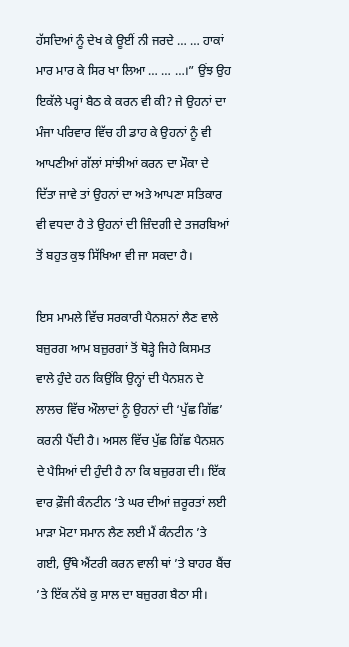ਹੱਸਦਿਆਂ ਨੂੰ ਦੇਖ ਕੇ ਊਈਂ ਨੀ ਜਰਦੇ … … ਹਾਕਾਂ ਮਾਰ ਮਾਰ ਕੇ ਸਿਰ ਖਾ ਲਿਆ … … …।” ਉਂਝ ਉਹ ਇਕੱਲੇ ਪਰ੍ਹਾਂ ਬੈਠ ਕੇ ਕਰਨ ਵੀ ਕੀ? ਜੇ ਉਹਨਾਂ ਦਾ ਮੰਜਾ ਪਰਿਵਾਰ ਵਿੱਚ ਹੀ ਡਾਹ ਕੇ ਉਹਨਾਂ ਨੂੰ ਵੀ ਆਪਣੀਆਂ ਗੱਲਾਂ ਸਾਂਝੀਆਂ ਕਰਨ ਦਾ ਮੌਕਾ ਦੇ ਦਿੱਤਾ ਜਾਵੇ ਤਾਂ ਉਹਨਾਂ ਦਾ ਅਤੇ ਆਪਣਾ ਸਤਿਕਾਰ ਵੀ ਵਧਦਾ ਹੈ ਤੇ ਉਹਨਾਂ ਦੀ ਜ਼ਿੰਦਗੀ ਦੇ ਤਜਰਬਿਆਂ ਤੋਂ ਬਹੁਤ ਕੁਝ ਸਿੱਖਿਆ ਵੀ ਜਾ ਸਕਦਾ ਹੈ।

ਇਸ ਮਾਮਲੇ ਵਿੱਚ ਸਰਕਾਰੀ ਪੈਨਸ਼ਨਾਂ ਲੈਣ ਵਾਲੇ ਬਜ਼ੁਰਗ ਆਮ ਬਜ਼ੁਰਗਾਂ ਤੋਂ ਥੋੜ੍ਹੇ ਜਿਹੇ ਕਿਸਮਤ ਵਾਲੇ ਹੁੰਦੇ ਹਨ ਕਿਉਂਕਿ ਉਨ੍ਹਾਂ ਦੀ ਪੈਨਸ਼ਨ ਦੇ ਲਾਲਚ ਵਿੱਚ ਔਲਾਦਾਂ ਨੂੰ ਉਹਨਾਂ ਦੀ ‘ਪੁੱਛ ਗਿੱਛ’ ਕਰਨੀ ਪੈਂਦੀ ਹੈ। ਅਸਲ ਵਿੱਚ ਪੁੱਛ ਗਿੱਛ ਪੈਨਸ਼ਨ ਦੇ ਪੈਸਿਆਂ ਦੀ ਹੁੰਦੀ ਹੈ ਨਾ ਕਿ ਬਜ਼ੁਰਗ ਦੀ। ਇੱਕ ਵਾਰ ਫ਼ੌਜੀ ਕੰਨਟੀਨ ’ਤੇ ਘਰ ਦੀਆਂ ਜ਼ਰੂਰਤਾਂ ਲਈ ਮਾੜਾ ਮੋਟਾ ਸਮਾਨ ਲੈਣ ਲਈ ਮੈਂ ਕੰਨਟੀਨ ’ਤੇ ਗਈ, ਉੱਥੇ ਐਂਟਰੀ ਕਰਨ ਵਾਲੀ ਥਾਂ ’ਤੇ ਬਾਹਰ ਬੈਂਚ ’ਤੇ ਇੱਕ ਨੱਬੇ ਕੁ ਸਾਲ ਦਾ ਬਜ਼ੁਰਗ ਬੈਠਾ ਸੀ।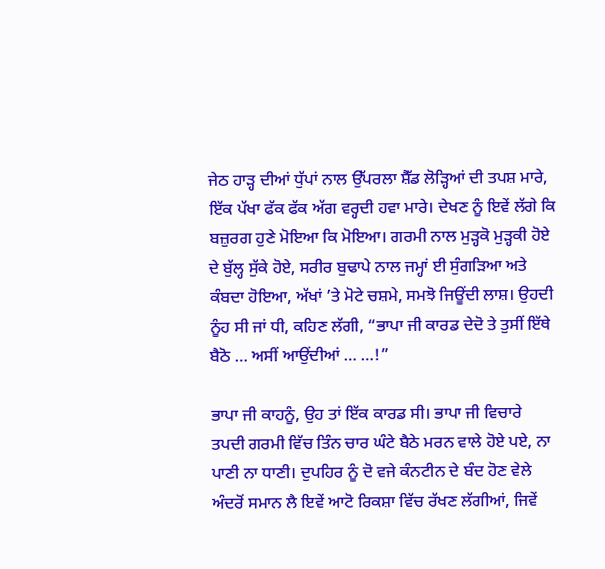ਜੇਠ ਹਾੜ੍ਹ ਦੀਆਂ ਧੁੱਪਾਂ ਨਾਲ ਉੱਪਰਲਾ ਸ਼ੈੱਡ ਲੋੜ੍ਹਿਆਂ ਦੀ ਤਪਸ਼ ਮਾਰੇ, ਇੱਕ ਪੱਖਾ ਫੱਕ ਫੱਕ ਅੱਗ ਵਰ੍ਹਦੀ ਹਵਾ ਮਾਰੇ। ਦੇਖਣ ਨੂੰ ਇਵੇਂ ਲੱਗੇ ਕਿ ਬਜ਼ੁਰਗ ਹੁਣੇ ਮੋਇਆ ਕਿ ਮੋਇਆ। ਗਰਮੀ ਨਾਲ ਮੁੜ੍ਹਕੋ ਮੁੜ੍ਹਕੀ ਹੋਏ ਦੇ ਬੁੱਲ੍ਹ ਸੁੱਕੇ ਹੋਏ, ਸਰੀਰ ਬੁਢਾਪੇ ਨਾਲ ਜਮ੍ਹਾਂ ਈ ਸੁੰਗੜਿਆ ਅਤੇ ਕੰਬਦਾ ਹੋਇਆ, ਅੱਖਾਂ ’ਤੇ ਮੋਟੇ ਚਸ਼ਮੇ, ਸਮਝੋ ਜਿਊਂਦੀ ਲਾਸ਼। ਉਹਦੀ ਨੂੰਹ ਸੀ ਜਾਂ ਧੀ, ਕਹਿਣ ਲੱਗੀ, “ਭਾਪਾ ਜੀ ਕਾਰਡ ਦੇਦੋ ਤੇ ਤੁਸੀਂ ਇੱਥੇ ਬੈਠੋ … ਅਸੀਂ ਆਉਂਦੀਆਂ … …!”

ਭਾਪਾ ਜੀ ਕਾਹਨੂੰ, ਉਹ ਤਾਂ ਇੱਕ ਕਾਰਡ ਸੀ। ਭਾਪਾ ਜੀ ਵਿਚਾਰੇ ਤਪਦੀ ਗਰਮੀ ਵਿੱਚ ਤਿੰਨ ਚਾਰ ਘੰਟੇ ਬੈਠੇ ਮਰਨ ਵਾਲੇ ਹੋਏ ਪਏ, ਨਾ ਪਾਣੀ ਨਾ ਧਾਣੀ। ਦੁਪਹਿਰ ਨੂੰ ਦੋ ਵਜੇ ਕੰਨਟੀਨ ਦੇ ਬੰਦ ਹੋਣ ਵੇਲੇ ਅੰਦਰੋਂ ਸਮਾਨ ਲੈ ਇਵੇਂ ਆਟੋ ਰਿਕਸ਼ਾ ਵਿੱਚ ਰੱਖਣ ਲੱਗੀਆਂ, ਜਿਵੇਂ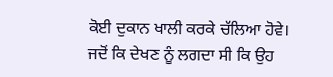ਕੋਈ ਦੁਕਾਨ ਖਾਲੀ ਕਰਕੇ ਚੱਲਿਆ ਹੋਵੇ। ਜਦੋਂ ਕਿ ਦੇਖਣ ਨੂੰ ਲਗਦਾ ਸੀ ਕਿ ਉਹ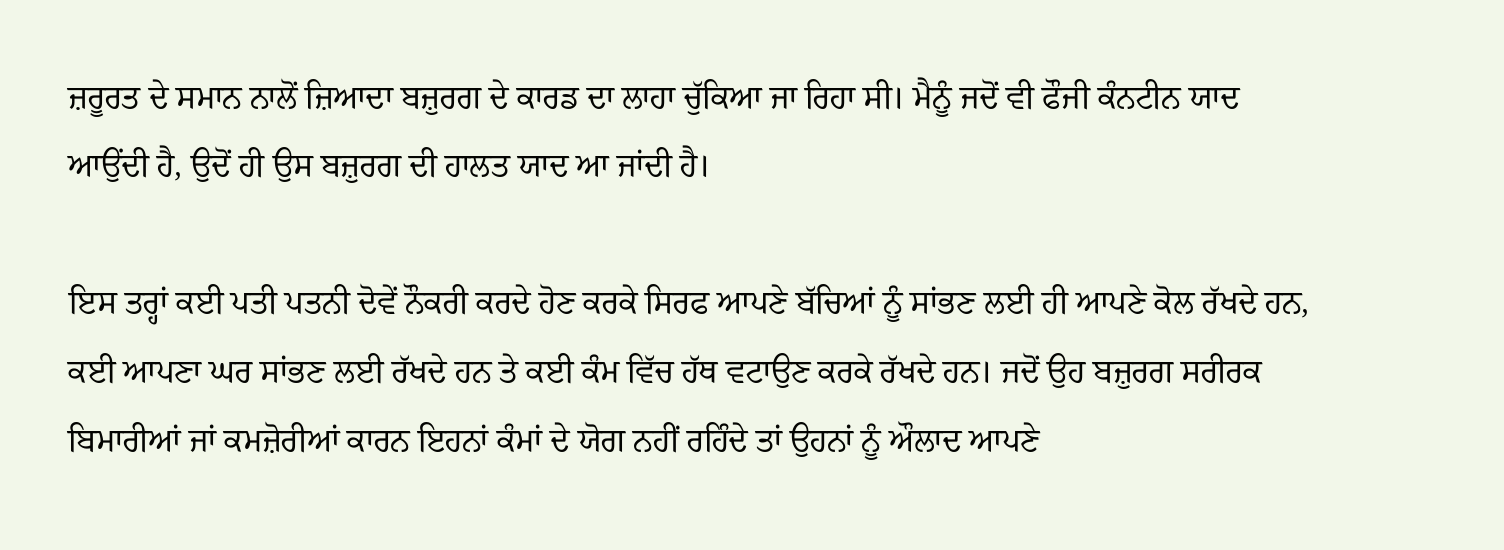ਜ਼ਰੂਰਤ ਦੇ ਸਮਾਨ ਨਾਲੋਂ ਜ਼ਿਆਦਾ ਬਜ਼ੁਰਗ ਦੇ ਕਾਰਡ ਦਾ ਲਾਹਾ ਚੁੱਕਿਆ ਜਾ ਰਿਹਾ ਸੀ। ਮੈਨੂੰ ਜਦੋਂ ਵੀ ਫੌਜੀ ਕੰਨਟੀਨ ਯਾਦ ਆਉਂਦੀ ਹੈ, ਉਦੋਂ ਹੀ ਉਸ ਬਜ਼ੁਰਗ ਦੀ ਹਾਲਤ ਯਾਦ ਆ ਜਾਂਦੀ ਹੈ।

ਇਸ ਤਰ੍ਹਾਂ ਕਈ ਪਤੀ ਪਤਨੀ ਦੋਵੇਂ ਨੌਕਰੀ ਕਰਦੇ ਹੋਣ ਕਰਕੇ ਸਿਰਫ ਆਪਣੇ ਬੱਚਿਆਂ ਨੂੰ ਸਾਂਭਣ ਲਈ ਹੀ ਆਪਣੇ ਕੋਲ ਰੱਖਦੇ ਹਨ, ਕਈ ਆਪਣਾ ਘਰ ਸਾਂਭਣ ਲਈ ਰੱਖਦੇ ਹਨ ਤੇ ਕਈ ਕੰਮ ਵਿੱਚ ਹੱਥ ਵਟਾਉਣ ਕਰਕੇ ਰੱਖਦੇ ਹਨ। ਜਦੋਂ ਉਹ ਬਜ਼ੁਰਗ ਸਰੀਰਕ ਬਿਮਾਰੀਆਂ ਜਾਂ ਕਮਜ਼ੋਰੀਆਂ ਕਾਰਨ ਇਹਨਾਂ ਕੰਮਾਂ ਦੇ ਯੋਗ ਨਹੀਂ ਰਹਿੰਦੇ ਤਾਂ ਉਹਨਾਂ ਨੂੰ ਔਲਾਦ ਆਪਣੇ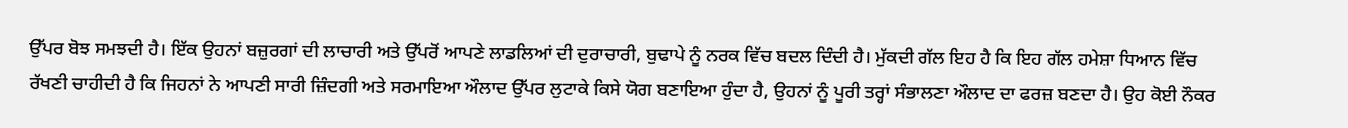ਉੱਪਰ ਬੋਝ ਸਮਝਦੀ ਹੈ। ਇੱਕ ਉਹਨਾਂ ਬਜ਼ੁਰਗਾਂ ਦੀ ਲਾਚਾਰੀ ਅਤੇ ਉੱਪਰੋਂ ਆਪਣੇ ਲਾਡਲਿਆਂ ਦੀ ਦੁਰਾਚਾਰੀ, ਬੁਢਾਪੇ ਨੂੰ ਨਰਕ ਵਿੱਚ ਬਦਲ ਦਿੰਦੀ ਹੈ। ਮੁੱਕਦੀ ਗੱਲ ਇਹ ਹੈ ਕਿ ਇਹ ਗੱਲ ਹਮੇਸ਼ਾ ਧਿਆਨ ਵਿੱਚ ਰੱਖਣੀ ਚਾਹੀਦੀ ਹੈ ਕਿ ਜਿਹਨਾਂ ਨੇ ਆਪਣੀ ਸਾਰੀ ਜ਼ਿੰਦਗੀ ਅਤੇ ਸਰਮਾਇਆ ਔਲਾਦ ਉੱਪਰ ਲੁਟਾਕੇ ਕਿਸੇ ਯੋਗ ਬਣਾਇਆ ਹੁੰਦਾ ਹੈ, ਉਹਨਾਂ ਨੂੰ ਪੂਰੀ ਤਰ੍ਹਾਂ ਸੰਭਾਲਣਾ ਔਲਾਦ ਦਾ ਫਰਜ਼ ਬਣਦਾ ਹੈ। ਉਹ ਕੋਈ ਨੌਕਰ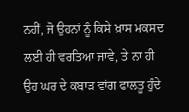ਨਹੀਂ, ਜੋ ਉਹਨਾਂ ਨੂੰ ਕਿਸੇ ਖ਼ਾਸ ਮਕਸਦ ਲਈ ਹੀ ਵਰਤਿਆ ਜਾਵੇ, ਤੇ ਨਾ ਹੀ ਉਹ ਘਰ ਦੇ ਕਬਾੜ ਵਾਂਗ ਫਾਲਤੂ ਹੁੰਦੇ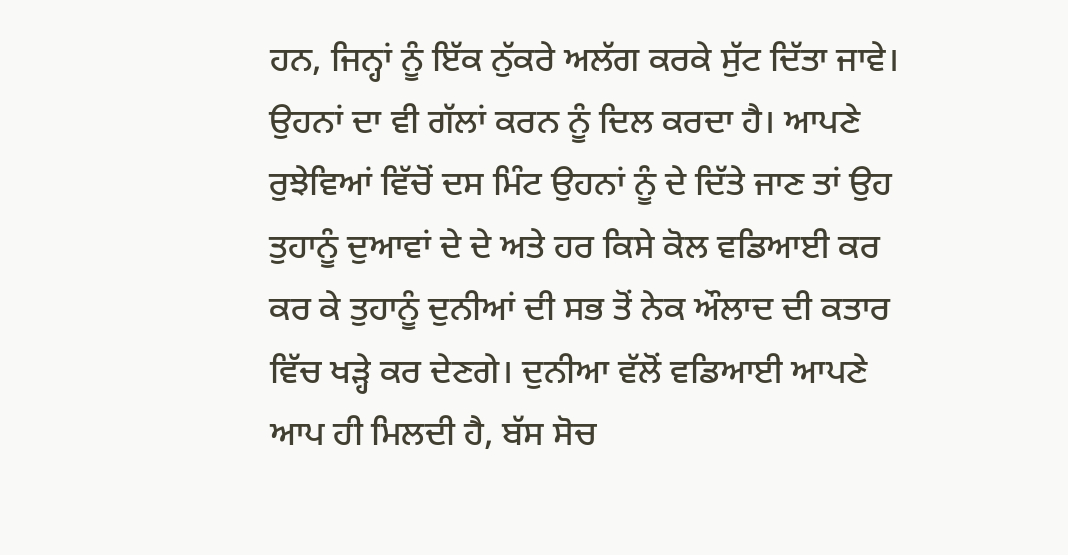ਹਨ, ਜਿਨ੍ਹਾਂ ਨੂੰ ਇੱਕ ਨੁੱਕਰੇ ਅਲੱਗ ਕਰਕੇ ਸੁੱਟ ਦਿੱਤਾ ਜਾਵੇ। ਉਹਨਾਂ ਦਾ ਵੀ ਗੱਲਾਂ ਕਰਨ ਨੂੰ ਦਿਲ ਕਰਦਾ ਹੈ। ਆਪਣੇ ਰੁਝੇਵਿਆਂ ਵਿੱਚੋਂ ਦਸ ਮਿੰਟ ਉਹਨਾਂ ਨੂੰ ਦੇ ਦਿੱਤੇ ਜਾਣ ਤਾਂ ਉਹ ਤੁਹਾਨੂੰ ਦੁਆਵਾਂ ਦੇ ਦੇ ਅਤੇ ਹਰ ਕਿਸੇ ਕੋਲ ਵਡਿਆਈ ਕਰ ਕਰ ਕੇ ਤੁਹਾਨੂੰ ਦੁਨੀਆਂ ਦੀ ਸਭ ਤੋਂ ਨੇਕ ਔਲਾਦ ਦੀ ਕਤਾਰ ਵਿੱਚ ਖੜ੍ਹੇ ਕਰ ਦੇਣਗੇ। ਦੁਨੀਆ ਵੱਲੋਂ ਵਡਿਆਈ ਆਪਣੇ ਆਪ ਹੀ ਮਿਲਦੀ ਹੈ, ਬੱਸ ਸੋਚ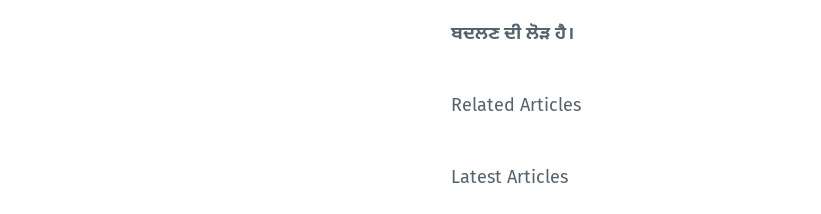ਬਦਲਣ ਦੀ ਲੋੜ ਹੈ।

Related Articles

Latest Articles